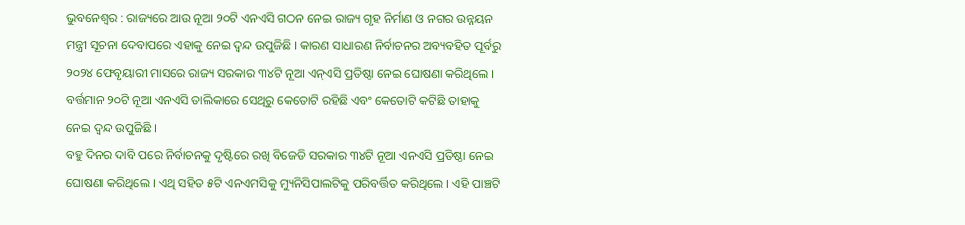ଭୁବନେଶ୍ୱର : ରାଜ୍ୟରେ ଆଉ ନୂଆ ୨୦ଟି ଏନଏସି ଗଠନ ନେଇ ରାଜ୍ୟ ଗୃହ ନିର୍ମାଣ ଓ ନଗର ଉନ୍ନୟନ ମନ୍ତ୍ରୀ ସୂଚନା ଦେବାପରେ ଏହାକୁ ନେଇ ଦ୍ୱନ୍ଦ ଉପୁଜିଛି । କାରଣ ସାଧାରଣ ନିର୍ବାଚନର ଅବ୍ୟବହିତ ପୂର୍ବରୁ ୨୦୨୪ ଫେବୃୟାରୀ ମାସରେ ରାଜ୍ୟ ସରକାର ୩୪ଟି ନୂଆ ଏନ୍ଏସି ପ୍ରତିଷ୍ଠା ନେଇ ଘୋଷଣା କରିଥିଲେ । ବର୍ତ୍ତମାନ ୨୦ଟି ନୂଆ ଏନଏସି ତାଲିକାରେ ସେଥିରୁ କେତୋଟି ରହିଛି ଏବଂ କେତୋଟି କଟିଛି ତାହାକୁ ନେଇ ଦ୍ୱନ୍ଦ ଉପୁଜିଛି ।
ବହୁ ଦିନର ଦାବି ପରେ ନିର୍ବାଚନକୁ ଦୃଷ୍ଟିରେ ରଖି ବିଜେଡି ସରକାର ୩୪ଟି ନୂଆ ଏନଏସି ପ୍ରତିଷ୍ଠା ନେଇ ଘୋଷଣା କରିଥିଲେ । ଏଥି ସହିତ ୫ଟି ଏନଏମସିକୁ ମ୍ୟୁନିସିପାଲଟିକୁ ପରିବର୍ତ୍ତିତ କରିଥିଲେ । ଏହି ପାଞ୍ଚଟି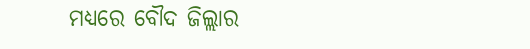ମଧ୍ୟରେ ବୌଦ ଜିଲ୍ଲାର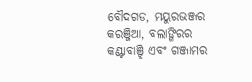ବୌଦଗଡ, ମୟୁରଭଞ୍ଜର କରଞ୍ଜିଆ, ବଲାଙ୍ଗିରର କଣ୍ଟାବାଞ୍ଝି ଏବଂ ଗଞ୍ଜାମର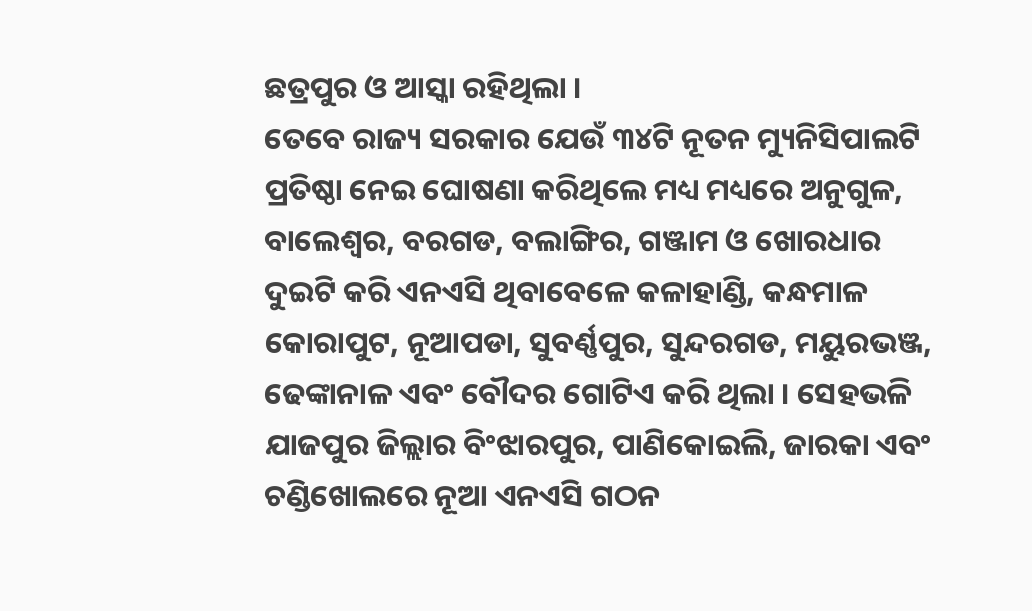ଛତ୍ରପୁର ଓ ଆସ୍କା ରହିଥିଲା ।
ତେବେ ରାଜ୍ୟ ସରକାର ଯେଉଁ ୩୪ଟି ନୂତନ ମ୍ୟୁନିସିପାଲଟି ପ୍ରତିଷ୍ଠା ନେଇ ଘୋଷଣା କରିଥିଲେ ମଧ୍ୟ ମଧ୍ୟରେ ଅନୁଗୁଳ, ବାଲେଶ୍ୱର, ବରଗଡ, ବଲାଙ୍ଗିର, ଗଞ୍ଜାମ ଓ ଖୋରଧାର ଦୁଇଟି କରି ଏନଏସି ଥିବାବେଳେ କଳାହାଣ୍ଡି, କନ୍ଧମାଳ କୋରାପୁଟ, ନୂଆପଡା, ସୁବର୍ଣ୍ଣପୁର, ସୁନ୍ଦରଗଡ, ମୟୁରଭଞ୍ଜ, ଢେଙ୍କାନାଳ ଏବଂ ବୌଦର ଗୋଟିଏ କରି ଥିଲା । ସେହଭଳି ଯାଜପୁର ଜିଲ୍ଲାର ବିଂଝାରପୁର, ପାଣିକୋଇଲି, ଜାରକା ଏବଂ ଚଣ୍ଡିଖୋଲରେ ନୂଆ ଏନଏସି ଗଠନ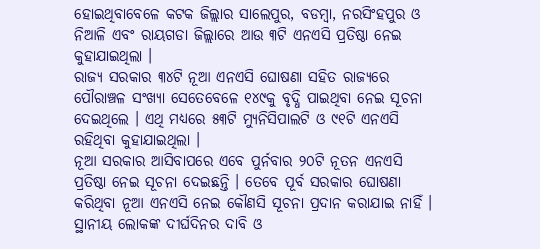ହୋଇଥିବାବେଳେ କଟକ ଜିଲ୍ଲାର ସାଲେପୁର, ବଡମ୍ବା, ନରସିଂହପୁର ଓ ନିଆଳି ଏବଂ ରାୟଗଡା ଜିଲ୍ଲାରେ ଆଉ ୩ଟି ଏନଏସି ପ୍ରତିଷ୍ଠା ନେଇ କୁହାଯାଇଥିଲା ।
ରାଜ୍ୟ ସରକାର ୩୪ଟି ନୂଆ ଏନଏସି ଘୋଷଣା ସହିତ ରାଜ୍ୟରେ ପୌରାଞ୍ଚଳ ସଂଖ୍ୟା ସେତେବେଳେ ୧୪୯କୁ ବୃଦ୍ଧି ପାଇଥିବା ନେଇ ସୂଚନା ଦେଇଥିଲେ । ଏଥି ମଧ୍ୟରେ ୫୩ଟି ମ୍ୟୁନିସିପାଲଟି ଓ ୯୧ଟି ଏନଏସି ରହିଥିବା କୁହାଯାଇଥିଲା ।
ନୂଆ ସରକାର ଆସିବାପରେ ଏବେ ପୁର୍ନବାର ୨୦ଟି ନୂତନ ଏନଏସି ପ୍ରତିଷ୍ଠା ନେଇ ସୂଚନା ଦେଇଛନ୍ତି । ତେବେ ପୂର୍ବ ସରକାର ଘୋଷଣା କରିଥିବା ନୂଆ ଏନଏସି ନେଇ କୌଣସି ସୂଚନା ପ୍ରଦାନ କରାଯାଇ ନାହିଁ । ସ୍ଥାନୀୟ ଲୋକଙ୍କ ଦୀର୍ଘଦିନର ଦାବି ଓ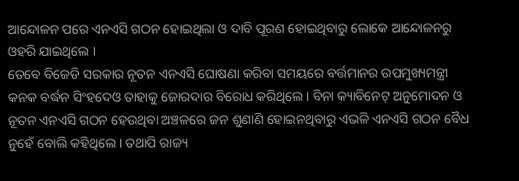ଆନ୍ଦୋଳନ ପରେ ଏନଏସି ଗଠନ ହୋଇଥିଲା ଓ ଦାବି ପୂରଣ ହୋଇଥିବାରୁ ଲୋକେ ଆନ୍ଦୋଳନରୁ ଓହରି ଯାଇଥିଲେ ।
ତେବେ ବିଜେଡି ସରକାର ନୂତନ ଏନଏସି ଘୋଷଣା କରିବା ସମୟରେ ବର୍ତ୍ତମାନର ଉପମୁଖ୍ୟମନ୍ତ୍ରୀ କନକ ବର୍ଦ୍ଧନ ସିଂହଦେଓ ତାହାକୁ ଜୋରଦାର ବିରୋଧ କରିଥିଲେ । ବିନା କ୍ୟାବିନେଟ୍ ଅନୁମୋଦନ ଓ ନୂତନ ଏନଏସି ଗଠନ ହେଉଥିବା ଅଞ୍ଚଳରେ ଜନ ଶୁଣାଣି ହୋଇନଥିବାରୁ ଏଭଳି ଏନଏସି ଗଠନ ବୈଧ ନୁହେଁ ବୋଲି କହିଥିଲେ । ତଥାପି ରାଜ୍ୟ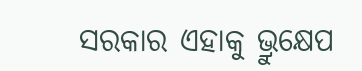ସରକାର ଏହାକୁ ଭ୍ରୁକ୍ଷେପ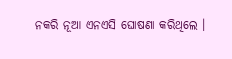ନକରି ନୂଆ ଏନଏସି ଘୋଷଣା କରିଥିଲେ ।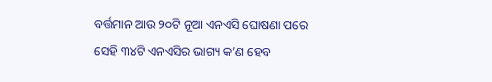ବର୍ତ୍ତମାନ ଆଉ ୨୦ଟି ନୂଆ ଏନଏସି ଘୋଷଣା ପରେ ସେହି ୩୪ଟି ଏନଏସିର ଭାଗ୍ୟ କ’ଣ ହେବ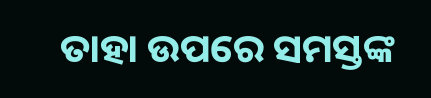ତାହା ଉପରେ ସମସ୍ତଙ୍କ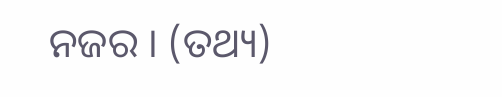ନଜର । (ତଥ୍ୟ)